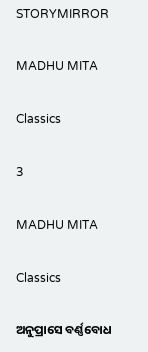STORYMIRROR

MADHU MITA

Classics

3

MADHU MITA

Classics

ଅନୁପ୍ରାସେ ବର୍ଣ୍ଣବୋଧ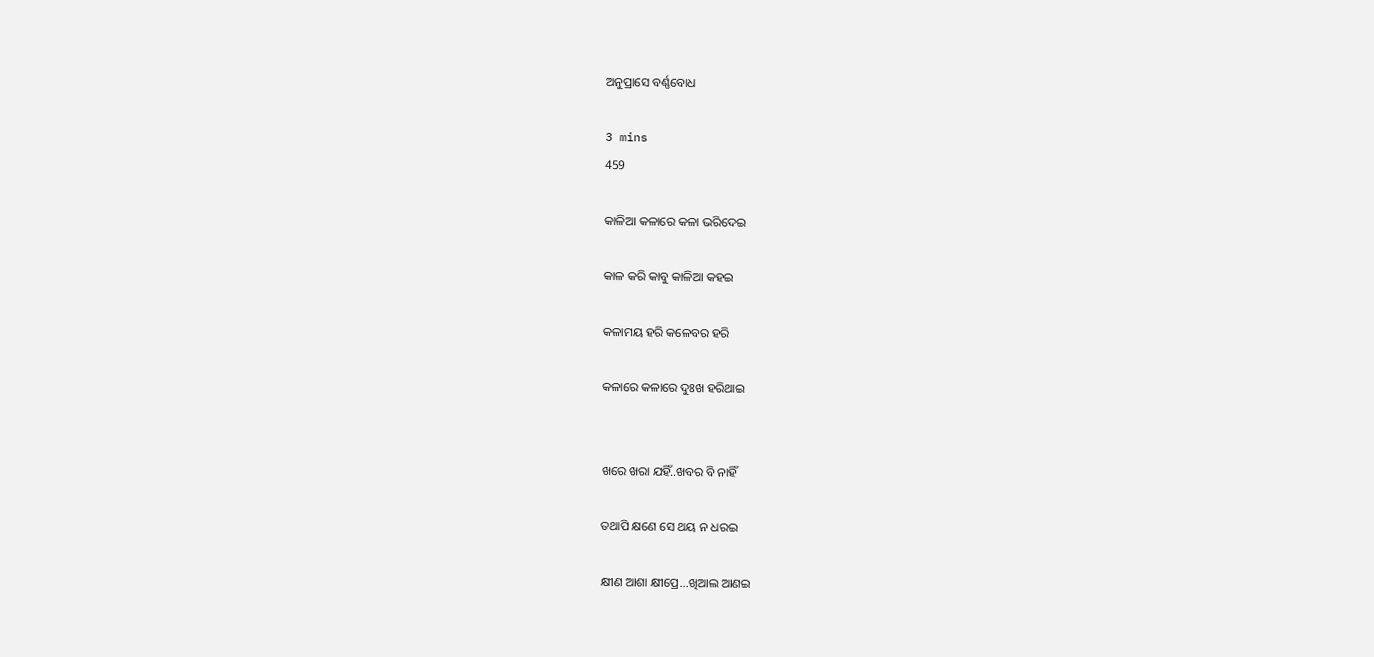ଅନୁପ୍ରାସେ ବର୍ଣ୍ଣବୋଧ

3 mins
459

କାଳିଆ କଳାରେ କଳା ଭରିଦେଇ

କାଳ କରି କାବୁ କାଳିଆ କହଇ

କଳାମୟ ହରି କଳେବର ହରି

କଳାରେ କଳାରେ ଦୁଃଖ ହରିଥାଇ


ଖରେ ଖରା ଯହିଁ..ଖବର ବି ନାହିଁ

ତଥାପି କ୍ଷଣେ ସେ ଥୟ ନ ଧରଇ

କ୍ଷୀଣ ଆଶା କ୍ଷୀପ୍ରେ...ଖିଆଲ ଆଣଇ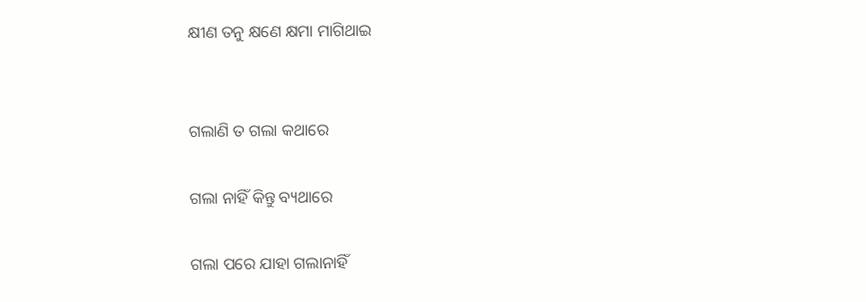କ୍ଷୀଣ ତନୁ କ୍ଷଣେ କ୍ଷମା ମାଗିଥାଇ


ଗଲାଣି ତ ଗଲା କଥାରେ

ଗଲା ନାହିଁ କିନ୍ତୁ ବ୍ୟଥାରେ

ଗଲା ପରେ ଯାହା ଗଲାନାହିଁ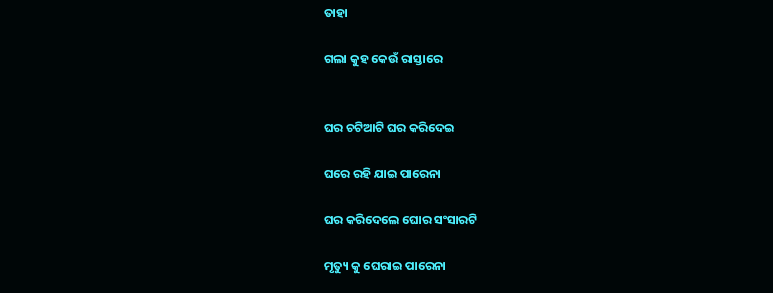ତାହା

ଗଲା କୁହ କେଉଁ ରାସ୍ତାରେ


ଘର ଚଟିଆଟି ଘର କରିଦେଇ

ଘରେ ରହି ଯାଇ ପାରେନା

ଘର କରିଦେଲେ ଘୋର ସଂସାରଟି

ମୃତ୍ୟୁ କୁ ଘେରାଇ ପାରେନା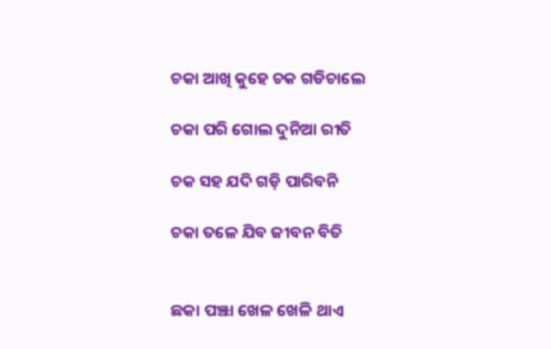ଚକା ଆଖି କୁହେ ଚକ ଗଡିଚାଲେ

ଚକା ପରି ଗୋଲ ଦୁନିଆ ରୀତି

ଚକ ସହ ଯଦି ଗଡ଼ି ପାରିବନି

ଚକା ତଳେ ଯିବ ଜୀବନ ବିତି


ଛକା ପଞ୍ଝା ଖେଳ ଖେଳି ଥାଏ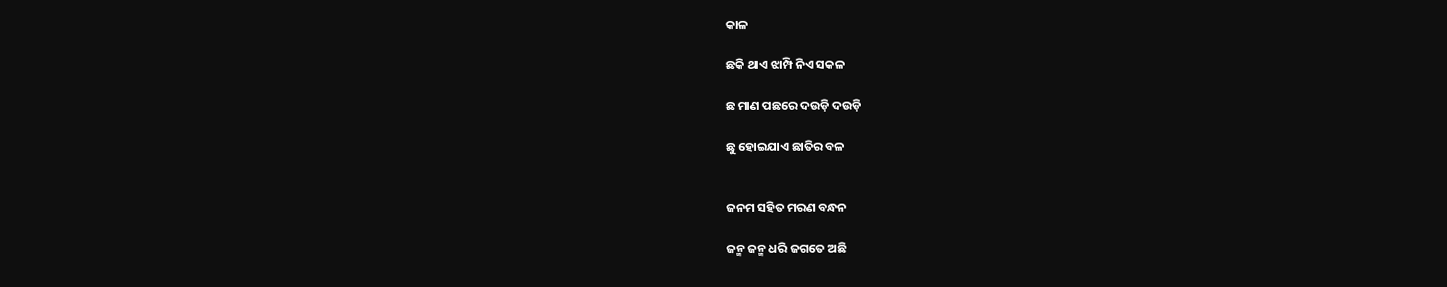କାଳ

ଛକି ଥାଏ ଝାମ୍ପି ନିଏ ସକଳ

ଛ ମାଣ ପଛରେ ଦଉଡ଼ି ଦଉଡ଼ି

ଛୁ ହୋଇଯାଏ ଛାତିର ବଳ


ଜନମ ସହିତ ମରଣ ବନ୍ଧନ

ଜନ୍ମ ଜନ୍ମ ଧରି ଜଗତେ ଅଛି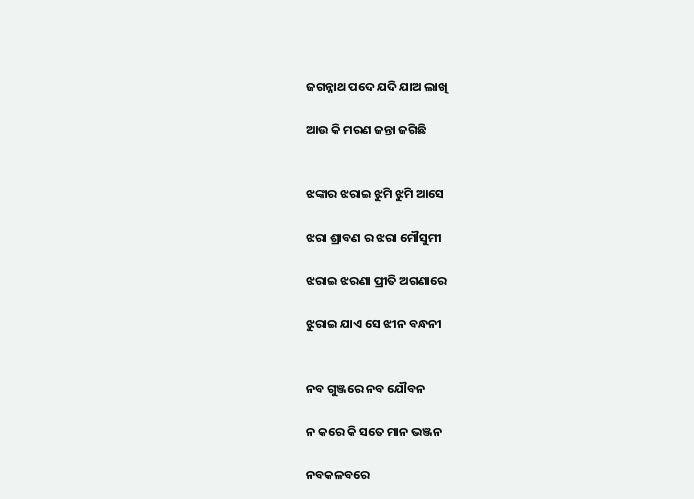ଜଗନ୍ନାଥ ପଦେ ଯଦି ଯାଅ ଲାଖି

ଆଉ କି ମରଣ ଜନ୍ତା ଜଗିଛି


ଝଙ୍କାର ଝରାଇ ଝୁମି ଝୁମି ଆସେ

ଝରା ଶ୍ରାବଣ ର ଝରା ମୌସୁମୀ

ଝରାଇ ଝରଣା ପ୍ରୀତି ଅଗଣାରେ

ଝୁରାଇ ଯାଏ ସେ ଝୀନ ବନ୍ଧନୀ


ନବ ଗୁଞ୍ଜରେ ନବ ଯୌବନ

ନ କରେ କି ସତେ ମାନ ଭଞ୍ଜନ

ନବକଳବରେ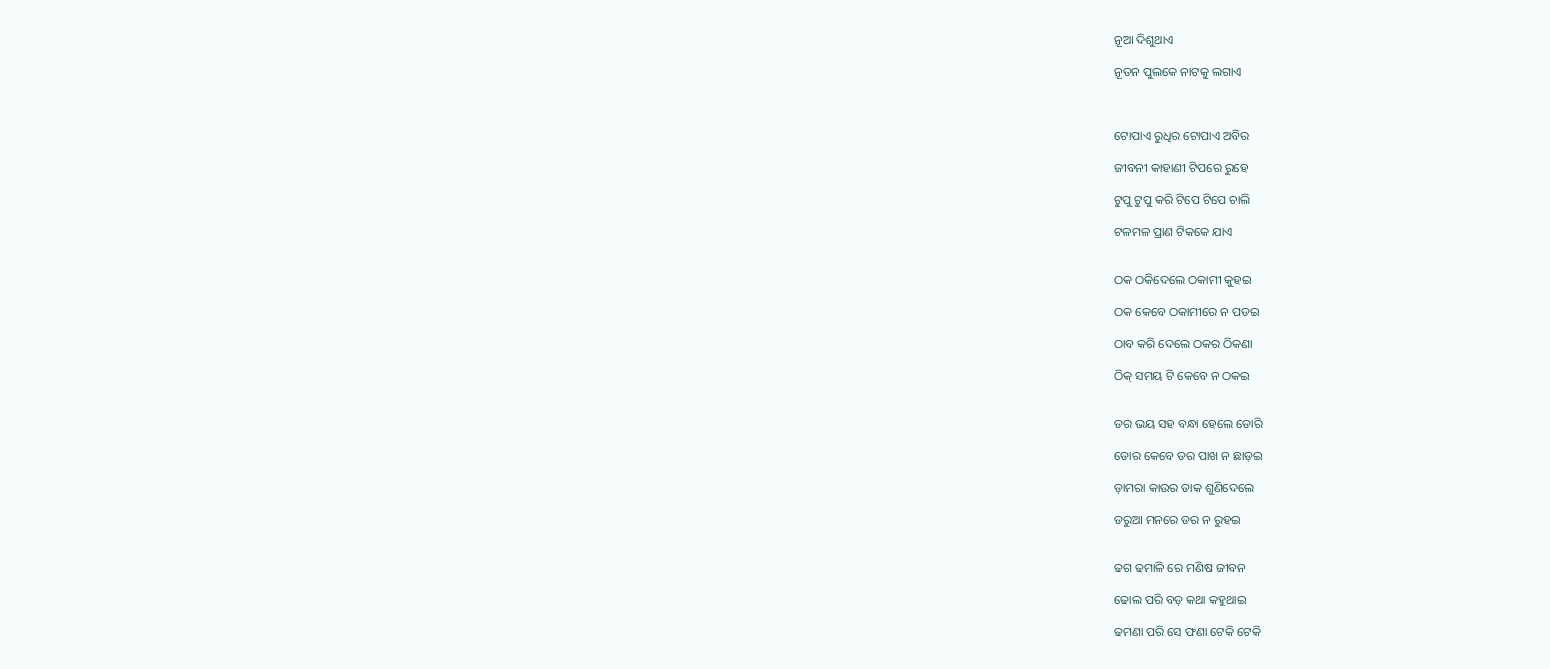ନୂଆ ଦିଶୁଥାଏ

ନୂତନ ପୁଲକେ ନାଟକୁ ଲଗାଏ



ଟୋପାଏ ରୁଧିର ଟୋପାଏ ଅବିର

ଜୀବନୀ କାହାଣୀ ଟିପରେ ରୁହେ

ଟୁପୁ ଟୁପୁ କରି ଟିପେ ଟିପେ ଚାଲି

ଟଳମଳ ପ୍ରାଣ ଟିକକେ ଯାଏ


ଠକ ଠକିଦେଲେ ଠକାମୀ କୁହଇ

ଠକ କେବେ ଠକାମୀରେ ନ ପଡଇ

ଠାବ କରି ଦେଲେ ଠକର ଠିକଣା

ଠିକ୍ ସମୟ ଟି କେବେ ନ ଠକଇ


ଡର ଭୟ ସହ ବନ୍ଧା ହେଲେ ଡୋରି

ଡୋର କେବେ ଡର ପାଖ ନ ଛାଡ଼ଇ

ଡ଼ାମରା କାଉର ଡାକ ଶୁଣିଦେଲେ

ଡରୁଆ ମନରେ ଡର ନ ରୁହଇ


ଢଗ ଢମାଳି ରେ ମଣିଷ ଜୀବନ

ଢୋଲ ପରି ବଡ଼ କଥା କହୁଥାଇ

ଢମଣା ପରି ସେ ଫଣା ଟେକି ଟେକି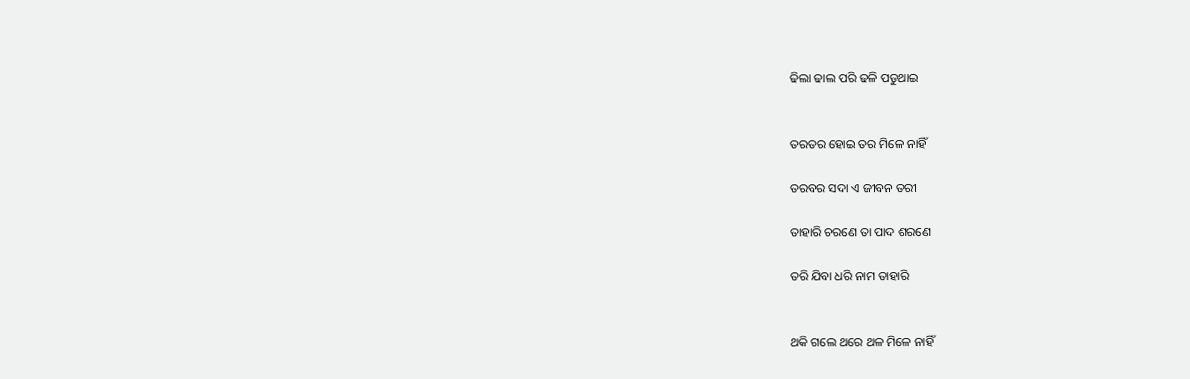ଢିଲା ଢାଲ ପରି ଢଳି ପଡୁଥାଇ


ତରତର ହୋଇ ତର ମିଳେ ନାହିଁ

ତରବର ସଦା ଏ ଜୀବନ ତରୀ

ତାହାରି ଚରଣେ ତା ପାଦ ଶରଣେ

ତରି ଯିବା ଧରି ନାମ ତାହାରି


ଥକି ଗଲେ ଥରେ ଥଳ ମିଳେ ନାହିଁ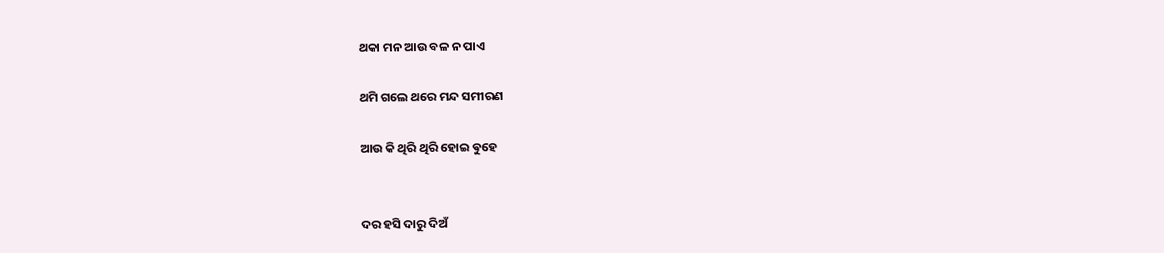ଥକା ମନ ଆଉ ବଳ ନ ପାଏ

ଥମି ଗଲେ ଥରେ ମନ୍ଦ ସମୀରଣ

ଆଉ କି ଥିରି ଥିରି ହୋଇ ଵୁହେ


ଦର ହସି ଦାରୁ ଦିଅଁ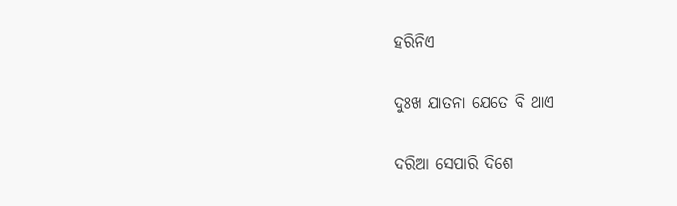ହରିନିଏ

ଦୁଃଖ ଯାତନା ଯେତେ ବି ଥାଏ

ଦରିଆ ସେପାରି ଦିଶେ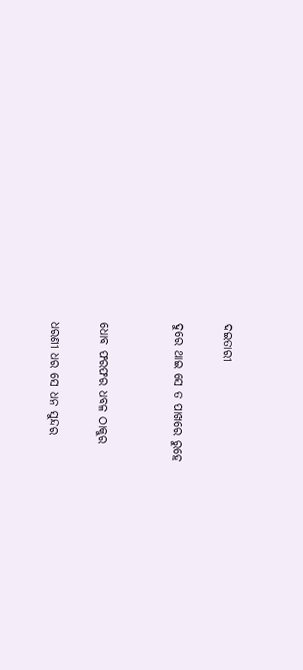ଦଇତାରୀ

ଦୁରେ ଥାଇ ସେ ତ ପାଖରେ ରୁହେ


ଧୋବ ଫରଫର ଧବଳ ଠାକୁର

ଧରଣୀ ଧର ସେ ଧନ ସୁନ୍ଦର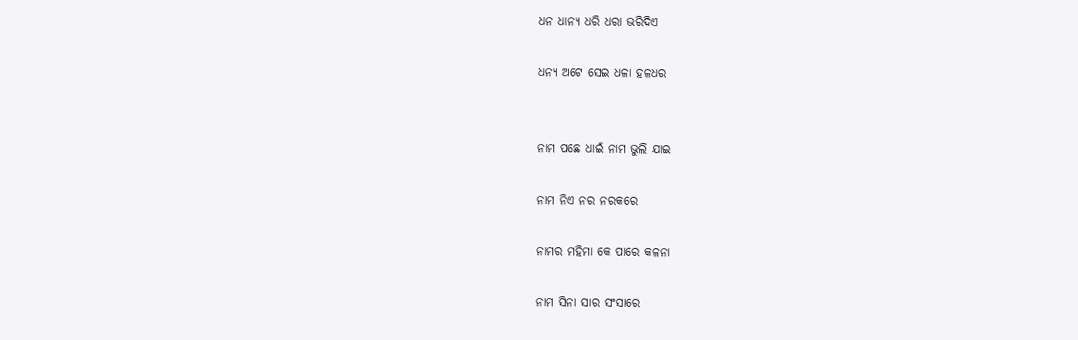ଧନ ଧାନ୍ୟ ଧରି ଧରା ଭରିଦିଏ

ଧନ୍ୟ ଅଟେ ସେଇ ଧଳା ହଳଧର


ନାମ ପଛେ ଧାଇଁ ନାମ ଭୁଲି ଯାଇ

ନାମ ନିଏ ନର ନରକରେ

ନାମର ମହିମା କେ ପାରେ କଳନା

ନାମ ସିନା ସାର ସଂସାରେ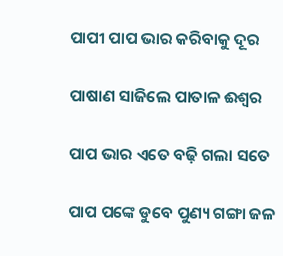ପାପୀ ପାପ ଭାର କରିବାକୁ ଦୂର

ପାଷାଣ ସାଜିଲେ ପାତାଳ ଈଶ୍ୱର

ପାପ ଭାର ଏତେ ବଢ଼ି ଗଲା ସତେ

ପାପ ପଙ୍କେ ଡୁବେ ପୁଣ୍ୟ ଗଙ୍ଗା ଜଳ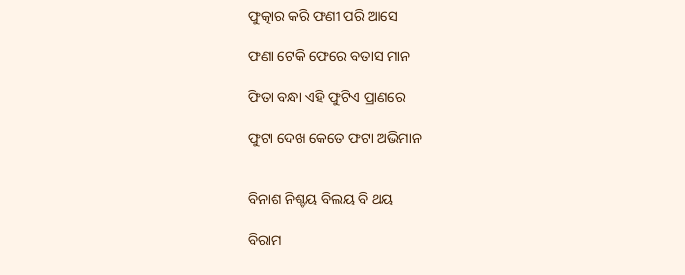ଫୁତ୍କାର କରି ଫଣୀ ପରି ଆସେ

ଫଣା ଟେକି ଫେରେ ବତାସ ମାନ

ଫିତା ବନ୍ଧା ଏହି ଫୁଟିଏ ପ୍ରାଣରେ

ଫୁଟା ଦେଖ କେତେ ଫଟା ଅଭିମାନ


ବିନାଶ ନିଶ୍ଚୟ ବିଲୟ ବି ଥୟ

ବିରାମ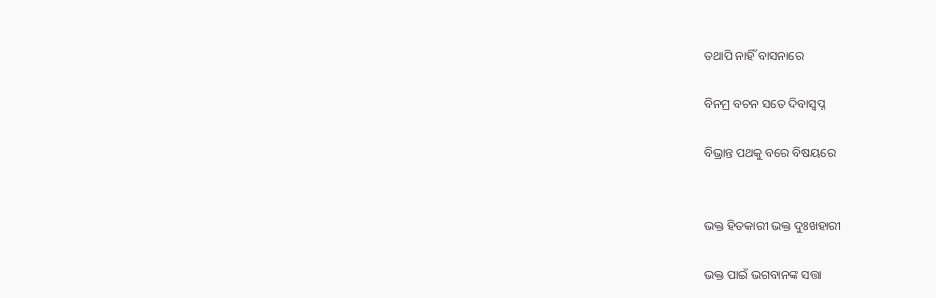ତଥାପି ନାହିଁ ବାସନାରେ

ବିନମ୍ର ବଚନ ସତେ ଦିବାସ୍ୱପ୍ନ

ବିଭ୍ରାନ୍ତ ପଥକୁ ବରେ ବିଷୟରେ


ଭକ୍ତ ହିତକାରୀ ଭକ୍ତ ଦୁଃଖହାରୀ

ଭକ୍ତ ପାଇଁ ଭଗବାନଙ୍କ ସତ୍ତା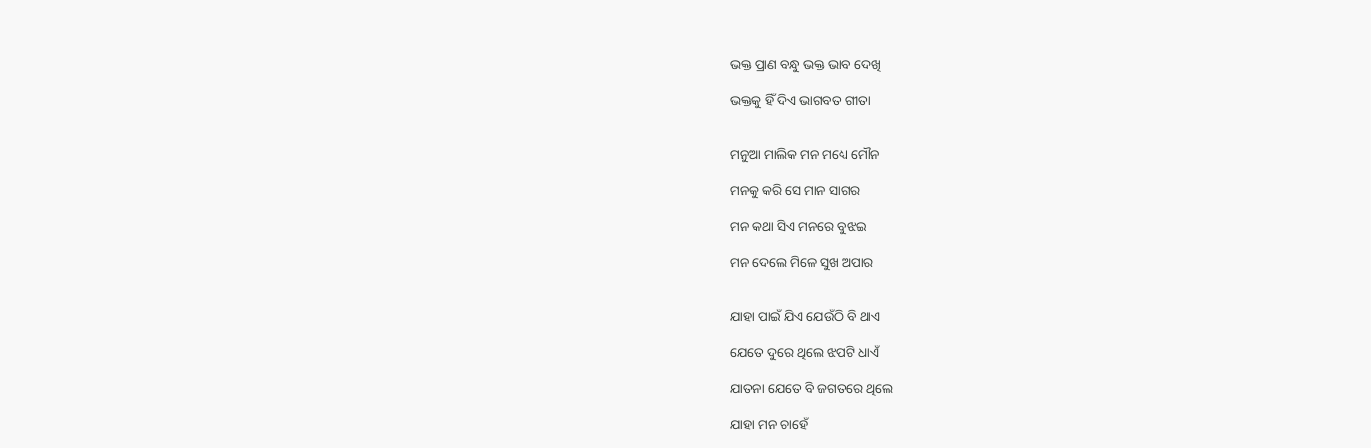ଭକ୍ତ ପ୍ରାଣ ବନ୍ଧୁ ଭକ୍ତ ଭାବ ଦେଖି

ଭକ୍ତକୁ ହିଁ ଦିଏ ଭାଗବତ ଗୀତା


ମନୁଆ ମାଲିକ ମନ ମଧ୍ୟେ ମୌନ

ମନକୁ କରି ସେ ମାନ ସାଗର

ମନ କଥା ସିଏ ମନରେ ବୁଝଇ

ମନ ଦେଲେ ମିଳେ ସୁଖ ଅପାର


ଯାହା ପାଇଁ ଯିଏ ଯେଉଁଠି ବି ଥାଏ

ଯେତେ ଦୁରେ ଥିଲେ ଝପଟି ଧାଏଁ

ଯାତନା ଯେତେ ବି ଜଗତରେ ଥିଲେ

ଯାହା ମନ ଚାହେଁ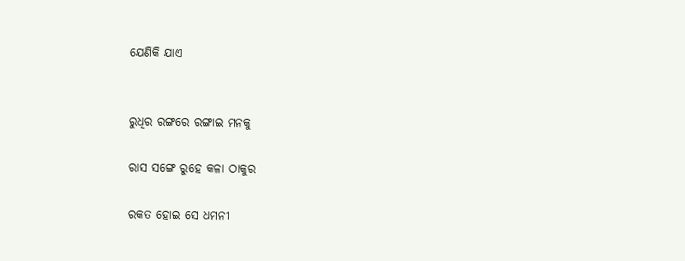ଯେଣିକି ଯାଏ


ରୁଧିର ରଙ୍ଗରେ ରଙ୍ଗାଇ ମନକୁ

ରାସ ସଙ୍ଗେ ରୁହେ କଳା ଠାକୁର

ରକତ ହୋଇ ସେ ଧମନୀ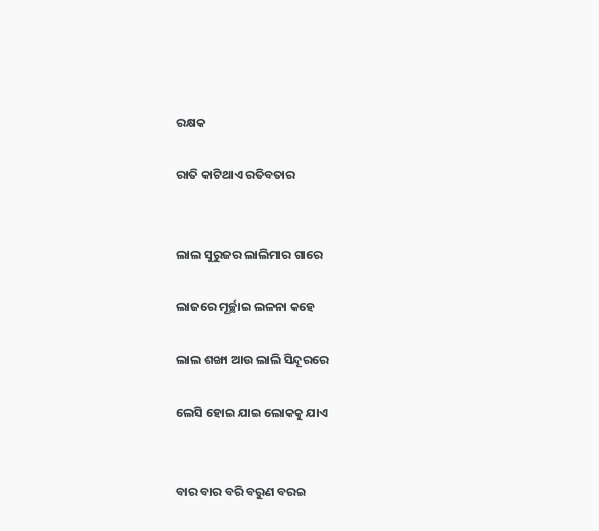ରକ୍ଷକ

ରାତି କାଟିଥାଏ ରତିବତାର


ଲାଲ ସୁରୁଜର ଲାଲିମାର ଗାରେ

ଲାଜରେ ମୂର୍ଚ୍ଛାଇ ଲଳନା କହେ

ଲାଲ ଶଙ୍ଖା ଆଉ ଲାଲି ସିନ୍ଦୂରରେ

ଲେସି ହୋଇ ଯାଇ ଲୋକକୁ ଯାଏ


ବାର ବାର ବରି ବରୁଣ ବରଇ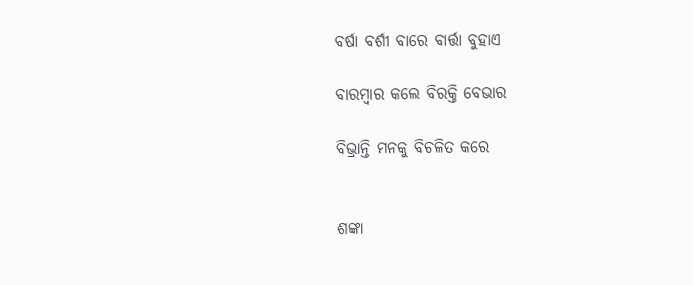ବର୍ଷା ବର୍ଶୀ ବାରେ ବାର୍ତ୍ତା ବୁହାଏ

ବାରମ୍ବାର କଲେ ବିରକ୍ତି ବେଭାର

ବିଭ୍ରାନ୍ତି ମନକୁ ବିଚଳିତ କରେ


ଶଙ୍କା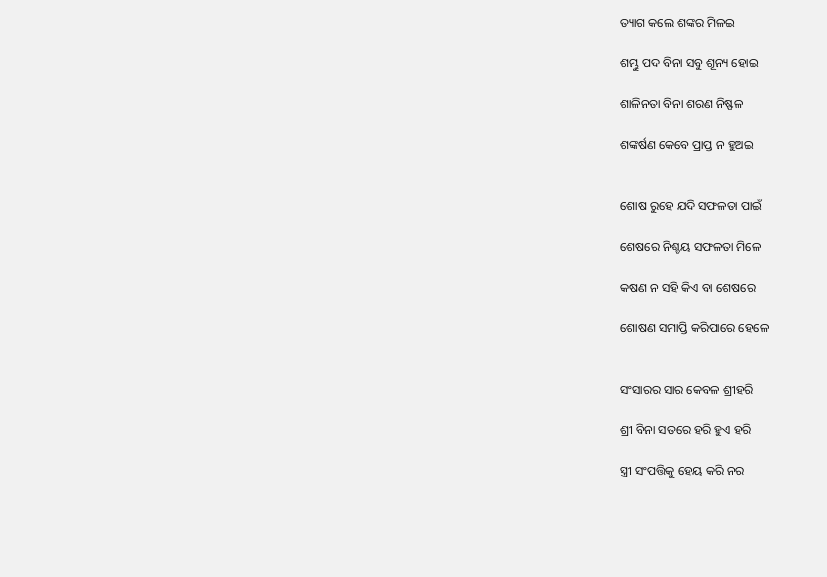ତ୍ୟାଗ କଲେ ଶଙ୍କର ମିଳଇ

ଶମ୍ଭୁ ପଦ ବିନା ସବୁ ଶୂନ୍ୟ ହୋଇ

ଶାଳିନତା ବିନା ଶରଣ ନିଷ୍ଫଳ

ଶଙ୍କର୍ଷଣ କେବେ ପ୍ରାପ୍ତ ନ ହୁଅଇ


ଶୋଷ ରୁହେ ଯଦି ସଫଳତା ପାଇଁ

ଶେଷରେ ନିଶ୍ଚୟ ସଫଳତା ମିଳେ

କଷଣ ନ ସହି କିଏ ବା ଶେଷରେ

ଶୋଷଣ ସମାପ୍ତି କରିପାରେ ହେଳେ


ସଂସାରର ସାର କେବଳ ଶ୍ରୀହରି

ଶ୍ରୀ ବିନା ସତରେ ହରି ହୁଏ ହରି

ସ୍ତ୍ରୀ ସଂପତ୍ତିକୁ ହେୟ କରି ନର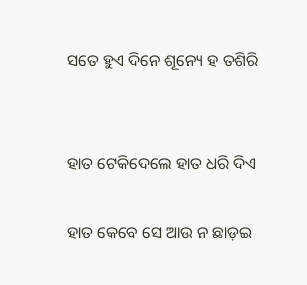ସତେ ହୁଏ ଦିନେ ଶୂନ୍ୟେ ହ ତଶିରି


ହାତ ଟେକିଦେଲେ ହାତ ଧରି ଦିଏ

ହାତ କେବେ ସେ ଆଉ ନ ଛାଡ଼ଇ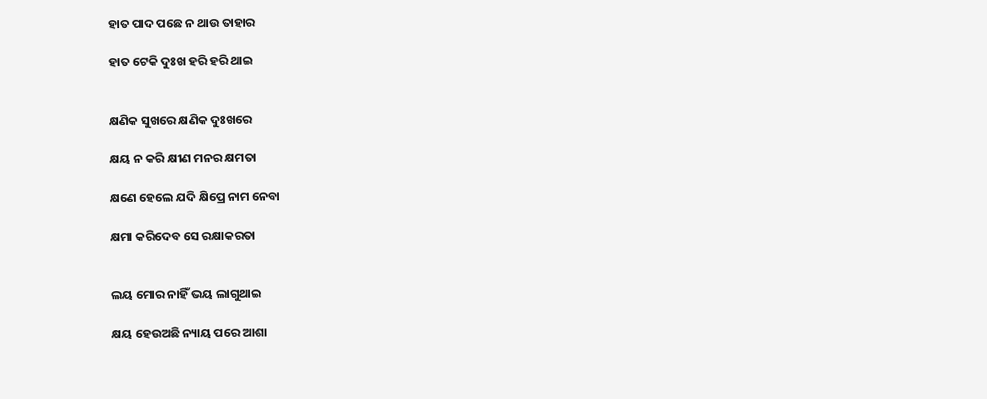ହାତ ପାଦ ପଛେ ନ ଥାଉ ତାହାର

ହାତ ଟେକି ଦୁଃଖ ହରି ହରି ଥାଇ


କ୍ଷଣିକ ସୁଖରେ କ୍ଷଣିକ ଦୁଃଖରେ

କ୍ଷୟ ନ କରି କ୍ଷୀଣ ମନର କ୍ଷମତା

କ୍ଷଣେ ହେଲେ ଯଦି କ୍ଷିପ୍ରେ ନାମ ନେବା

କ୍ଷମା କରିଦେବ ସେ ରକ୍ଷାକରତା


ଲୟ ମୋର ନାହିଁ ଭୟ ଲାଗୁଥାଇ

କ୍ଷୟ ହେଉଅଛି ନ୍ୟାୟ ପରେ ଆଶା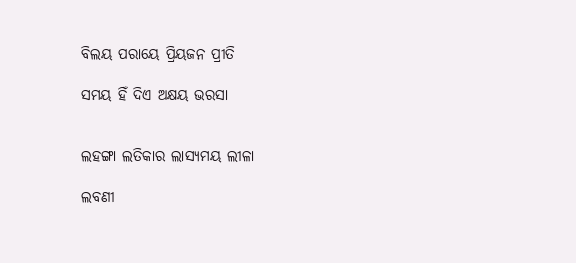ବିଲୟ ପରାୟେ ପ୍ରିୟଜନ ପ୍ରୀତି

ସମୟ ହିଁ ଦିଏ ଅକ୍ଷୟ ଭରସା


ଲହଙ୍ଗା ଲତିକାର ଲାସ୍ୟମୟ ଲୀଳା

ଲବଣୀ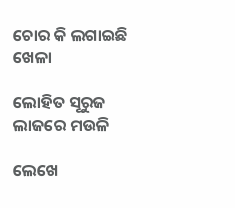ଚୋର କି ଲଗାଇଛି ଖେଳା

ଲୋହିତ ସୂରୁଜ ଲାଜରେ ମଉଳି

ଲେଖେ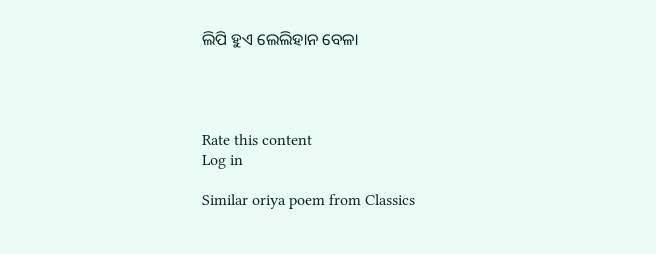ଲିପି ହୁଏ ଲେଲିହାନ ବେଳା




Rate this content
Log in

Similar oriya poem from Classics